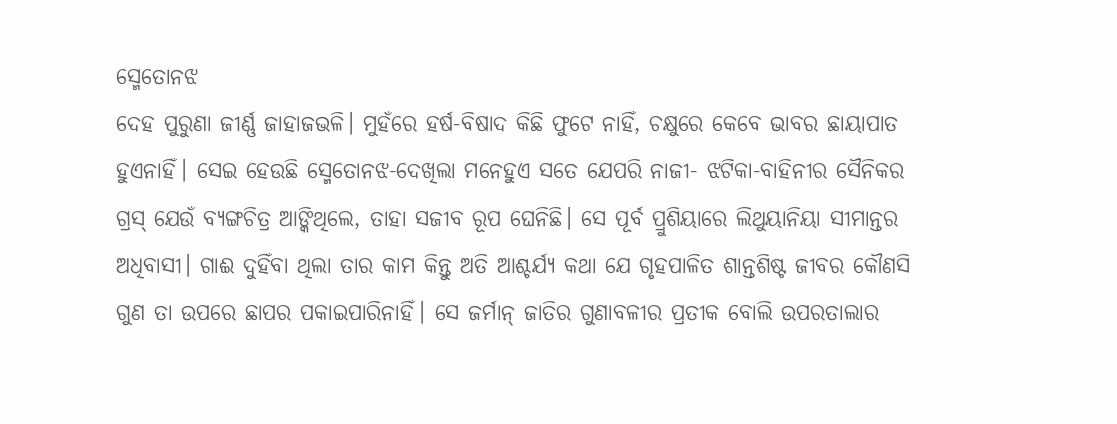ସ୍ମେତୋନଝ
ଦେହ ପୁରୁଣା ଜୀର୍ଣ୍ଣ ଜାହାଜଭଳି। ମୁହଁରେ ହର୍ଷ-ବିଷାଦ କିଛି ଫୁଟେ ନାହିଁ, ଚକ୍ଷୁରେ କେବେ ଭାବର ଛାୟାପାତ ହୁଏନାହିଁ। ସେଇ ହେଉଛି ସ୍ମେତୋନଝ-ଦେଖିଲା ମନେହୁଏ ସତେ ଯେପରି ନାଜୀ- ଝଟିକା-ବାହିନୀର ସୈନିକର ଗ୍ରସ୍ ଯେଉଁ ବ୍ୟଙ୍ଗଚିତ୍ର ଆଙ୍କିଥିଲେ, ତାହା ସଜୀବ ରୂପ ଘେନିଛି। ସେ ପୂର୍ବ ପ୍ରୁଶିୟାରେ ଲିଥୁୟାନିୟା ସୀମାନ୍ତର ଅଧିବାସୀ। ଗାଈ ଦୁହିଁବା ଥିଲା ତାର କାମ କିନ୍ତୁ ଅତି ଆଶ୍ଚର୍ଯ୍ୟ କଥା ଯେ ଗୃହପାଳିତ ଶାନ୍ତଶିଷ୍ଟ ଜୀବର କୌଣସି ଗୁଣ ତା ଉପରେ ଛାପର ପକାଇପାରିନାହିଁ। ସେ ଜର୍ମାନ୍ ଜାତିର ଗୁଣାବଳୀର ପ୍ରତୀକ ବୋଲି ଉପରତାଲାର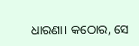ଧାରଣା। କଠୋର, ସେ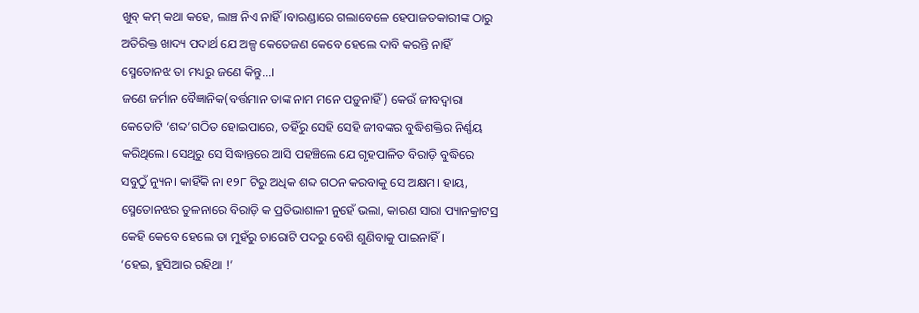ଖୁବ୍ କମ୍ କଥା କହେ, ଲାଞ୍ଚ ନିଏ ନାହିଁ।ବାରଣ୍ଡାରେ ଗଲାବେଳେ ହେପାଜତକାରୀଙ୍କ ଠାରୁ ଅତିରିକ୍ତ ଖାଦ୍ୟ ପଦାର୍ଥ ଯେ ଅଳ୍ପ କେତେଜଣ କେବେ ହେଲେ ଦାବି କରନ୍ତି ନାହିଁ ସ୍ମେତୋନଝ ତା ମଧ୍ୟରୁ ଜଣେ କିନ୍ତୁ…।
ଜଣେ ଜର୍ମାନ ବୈଜ୍ଞାନିକ(ବର୍ତ୍ତମାନ ତାଙ୍କ ନାମ ମନେ ପଡ଼ୁନାହିଁ) କେଉଁ ଜୀବଦ୍ବାରା କେତୋଟି ‘ଶବ୍ଦ’ଗଠିତ ହୋଇପାରେ, ତହିଁରୁ ସେହି ସେହି ଜୀବଙ୍କର ବୁଦ୍ଧିଶକ୍ତିର ନିର୍ଣ୍ଣୟ କରିଥିଲେ। ସେଥିରୁ ସେ ସିଦ୍ଧାନ୍ତରେ ଆସି ପହଞ୍ଚିଲେ ଯେ ଗୃହପାଳିତ ବିରାଡ଼ି ବୁଦ୍ଧିରେ ସବୁଠୁଁ ନ୍ୟୁନ। କାହିଁକି ନା ୧୨୮ ଟିରୁ ଅଧିକ ଶବ୍ଦ ଗଠନ କରବାକୁ ସେ ଅକ୍ଷମ। ହାୟ, ସ୍ମେତୋନଝର ତୁଳନାରେ ବିରାଡ଼ି କ ପ୍ରତିଭାଶାଳୀ ନୁହେଁ ଭଲା, କାରଣ ସାରା ପ୍ୟାନକ୍ରାଟସ୍ର କେହି କେବେ ହେଲେ ତା ମୁହଁରୁ ଚାରୋଟି ପଦରୁ ବେଶି ଶୁଣିବାକୁ ପାଇନାହିଁ।
‘ହେଇ, ହୁସିଆର ରହିଥା !’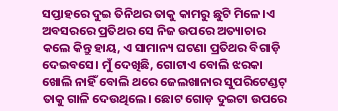ସପ୍ତାହରେ ଦୁଇ ତିନିଥର ତାକୁ କାମରୁ ଛୁଟି ମିଳେ।ଏ ଅବସରରେ ପ୍ରତିଥର ସେ ନିଜ ଉପରେ ଅତ୍ୟାଚାର କଲେ କିନ୍ତୁ ହାୟ, ଏ ସାମାନ୍ୟ ଘଟଣା ପ୍ରତିଥର ବିଗାଡ଼ି ଦେଇବସେ। ମୁଁ ଦେଖିଛି, ଗୋଟାଏ ବୋଲି ଝରକା ଖୋଲି ନାହିଁ ବୋଲି ଥରେ ଜେଲଖାନାର ସୁପରିଟେଣ୍ଡଟ୍ ତାକୁ ଗାଳି ଦେଉଥିଲେ। ଛୋଟ ଗୋଡ଼ ଦୁଇଟା ଉପରେ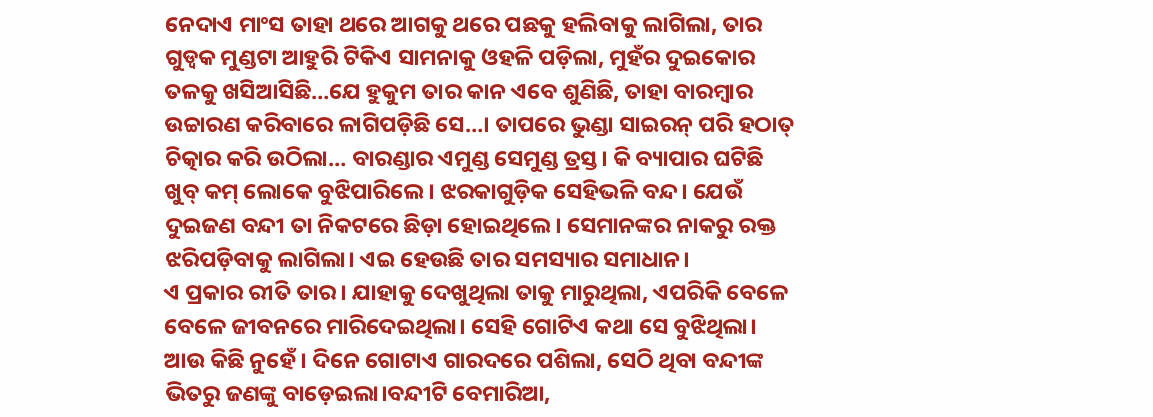ନେଦାଏ ମାଂସ ତାହା ଥରେ ଆଗକୁ ଥରେ ପଛକୁ ହଲିବାକୁ ଲାଗିଲା, ତାର ଗୁଡ୍ବକ ମୁଣ୍ଡଟା ଆହୁରି ଟିକିଏ ସାମନାକୁ ଓହଳି ପଡ଼ିଲା, ମୁହଁର ଦୁଇକୋର ତଳକୁ ଖସିଆସିଛି…ଯେ ହୁକୁମ ତାର କାନ ଏବେ ଶୁଣିଛି, ତାହା ବାରମ୍ବାର ଉଚ୍ଚାରଣ କରିବାରେ ଳାଗିପଡ଼ିଛି ସେ…। ତାପରେ ଭୁଣ୍ଡା ସାଇରନ୍ ପରି ହଠାତ୍ ଚିତ୍କାର କରି ଉଠିଲା… ବାରଣ୍ଡାର ଏମୁଣ୍ଡ ସେମୁଣ୍ଡ ତ୍ରସ୍ତ। କି ବ୍ୟାପାର ଘଟିଛି ଖୁବ୍ କମ୍ ଲୋକେ ବୁଝିପାରିଲେ। ଝରକାଗୁଡ଼ିକ ସେହିଭଳି ବନ୍ଦ। ଯେଉଁ ଦୁଇଜଣ ବନ୍ଦୀ ତା ନିକଟରେ ଛିଡ଼ା ହୋଇଥିଲେ। ସେମାନଙ୍କର ନାକରୁ ରକ୍ତ ଝରିପଡ଼ିବାକୁ ଲାଗିଲା। ଏଇ ହେଉଛି ତାର ସମସ୍ୟାର ସମାଧାନ।
ଏ ପ୍ରକାର ରୀତି ତାର। ଯାହାକୁ ଦେଖୁଥିଲା ତାକୁ ମାରୁଥିଲା, ଏପରିକି ବେଳେ ବେଳେ ଜୀବନରେ ମାରିଦେଇଥିଲା। ସେହି ଗୋଟିଏ କଥା ସେ ବୁଝିଥିଲା। ଆଉ କିଛି ନୁହେଁ । ଦିନେ ଗୋଟାଏ ଗାରଦରେ ପଶିଲା, ସେଠି ଥିବା ବନ୍ଦୀଙ୍କ ଭିତରୁ ଜଣଙ୍କୁ ବାଡ଼େଇଲା।ବନ୍ଦୀଟି ବେମାରିଆ,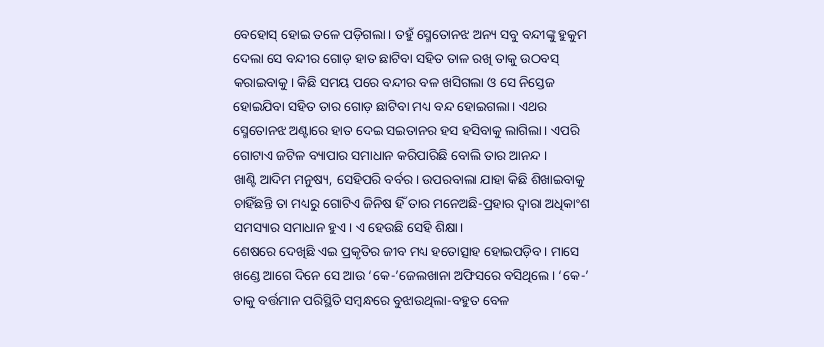ବେହୋସ୍ ହୋଇ ତଳେ ପଡ଼ିଗଲା। ତହୁଁ ସ୍ମେତୋନଝ ଅନ୍ୟ ସବୁ ବନ୍ଦୀଙ୍କୁ ହୁକୁମ ଦେଲା ସେ ବନ୍ଦୀର ଗୋଡ଼ ହାତ ଛାଟିବା ସହିତ ତାଳ ରଖି ତାକୁ ଉଠବସ୍ କରାଇବାକୁ। କିଛି ସମୟ ପରେ ବନ୍ଦୀର ବଳ ଖସିଗଲା ଓ ସେ ନିସ୍ତେଜ ହୋଇଯିବା ସହିତ ତାର ଗୋଡ଼ ଛାଟିବା ମଧ୍ୟ ବନ୍ଦ ହୋଇଗଲା। ଏଥର ସ୍ମେତୋନଝ ଅଣ୍ଟାରେ ହାତ ଦେଇ ସଇତାନର ହସ ହସିବାକୁ ଲାଗିଲା। ଏପରି ଗୋଟାଏ ଜଟିଳ ବ୍ୟାପାର ସମାଧାନ କରିପାରିଛି ବୋଲି ତାର ଆନନ୍ଦ ।
ଖାଣ୍ଟି ଆଦିମ ମନୁଷ୍ୟ, ସେହିପରି ବର୍ବର। ଉପରବାଲା ଯାହା କିଛି ଶିଖାଇବାକୁ ଚାହିଁଛନ୍ତି ତା ମଧ୍ୟରୁ ଗୋଟିଏ ଜିନିଷ ହିଁ ତାର ମନେଅଛି-ପ୍ରହାର ଦ୍ବାରା ଅଧିକାଂଶ ସମସ୍ୟାର ସମାଧାନ ହୁଏ। ଏ ହେଉଛି ସେହି ଶିକ୍ଷା।
ଶେଷରେ ଦେଖିଛି ଏଇ ପ୍ରକୃତିର ଜୀବ ମଧ୍ୟ ହତୋତ୍ସାହ ହୋଇପଡ଼ିବ। ମାସେ ଖଣ୍ଡେ ଆଗେ ଦିନେ ସେ ଆଉ ‘କେ-’ଜେଲଖାନା ଅଫିସରେ ବସିଥିଲେ। ‘କେ-’ ତାକୁ ବର୍ତ୍ତମାନ ପରିସ୍ଥିତି ସମ୍ବନ୍ଧରେ ବୁଝାଉଥିଲା-ବହୁତ ବେଳ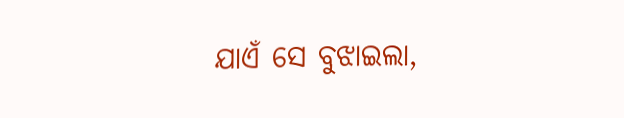ଯାଏଁ ସେ ବୁଝାଇଲା,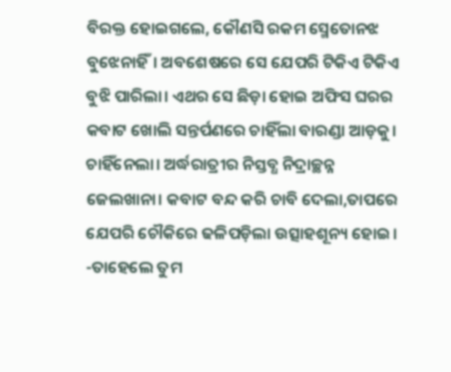ବିରକ୍ତ ହୋଇଗଲେ, କୌଣସି ରକମ ସ୍ମେତୋନଝ ବୁଝେନାହିଁ। ଅବଶେଷରେ ସେ ଯେପରି ଟିକିଏ ଟିକିଏ ବୁଝି ପାରିଲା। ଏଥର ସେ ଛିଡ଼ା ହୋଇ ଅଫିସ ଘରର କବାଟ ଖୋଲି ସନ୍ତର୍ପଣରେ ଚାହିଁଲା ବାରଣ୍ଡା ଆଡ଼କୁ। ଚାହିଁନେଲା। ଅର୍ଦ୍ଧରାତ୍ରୀର ନିସ୍ତବ୍ଧ ନିଦ୍ରାଚ୍ଛନ୍ନ ଜେଲଖାନା। କବାଟ ବନ୍ଦ କରି ଚାବି ଦେଲା,ତାପରେ ଯେପରି ଚୌକିରେ ଢଳିପଡ଼ିଲା ଉତ୍ସାହଶୂନ୍ୟ ହୋଇ।
-ତାହେଲେ ତୁମ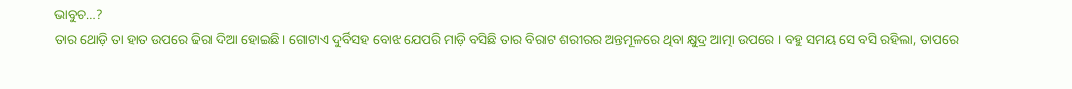ଭାବୁଚ…?
ତାର ଥୋଡ଼ି ତା ହାତ ଉପରେ ଢିରା ଦିଆ ହୋଇଛି। ଗୋଟାଏ ଦୁର୍ବିସହ ବୋଝ ଯେପରି ମାଡ଼ି ବସିଛି ତାର ବିରାଟ ଶରୀରର ଅନ୍ତମୂଳରେ ଥିବା କ୍ଷୁଦ୍ର ଆତ୍ମା ଉପରେ । ବହୁ ସମୟ ସେ ବସି ରହିଲା, ତାପରେ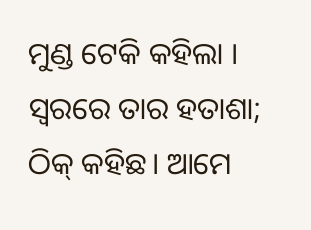ମୁଣ୍ଡ ଟେକି କହିଲା । ସ୍ବରରେ ତାର ହତାଶା;
ଠିକ୍ କହିଛ। ଆମେ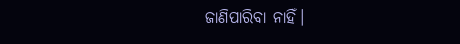ଜାଣିପାରିବା ନାହିଁ।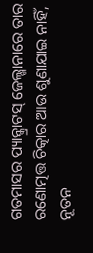ଗତମାସର ପ୍ୟାନ୍କ୍ରାଟସ୍ ଜେଲ୍ଖାନାରେ ତାର ରଣୋତ୍ମତ୍ତ ଚିତ୍କାର ଆଉ ଶୁଣାଯାଇ ନାହିଁ, ନୂତନ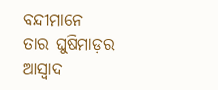ବନ୍ଦୀମାନେ ତାର ଘୁଷିମାଡ଼ର ଆସ୍ବାଦ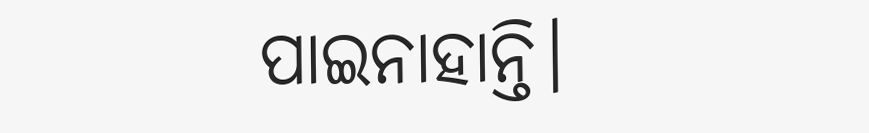ପାଇନାହାନ୍ତି।